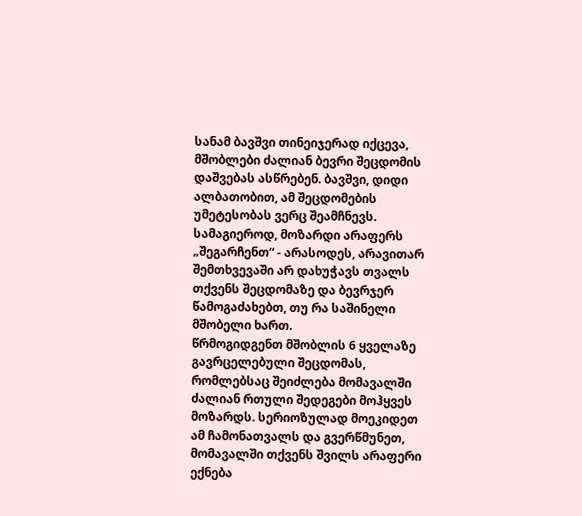სანამ ბავშვი თინეიჯერად იქცევა, მშობლები ძალიან ბევრი შეცდომის დაშვებას ასწრებენ. ბავშვი, დიდი ალბათობით, ამ შეცდომების უმეტესობას ვერც შეამჩნევს. სამაგიეროდ, მოზარდი არაფერს „შეგარჩენთ“ - არასოდეს, არავითარ შემთხვევაში არ დახუჭავს თვალს თქვენს შეცდომაზე და ბევრჯერ წამოგაძახებთ, თუ რა საშინელი მშობელი ხართ.
წრმოგიდგენთ მშობლის 6 ყველაზე გავრცელებული შეცდომას, რომლებსაც შეიძლება მომავალში ძალიან რთული შედეგები მოჰყვეს მოზარდს. სერიოზულად მოეკიდეთ ამ ჩამონათვალს და გვერწმუნეთ, მომავალში თქვენს შვილს არაფერი ექნება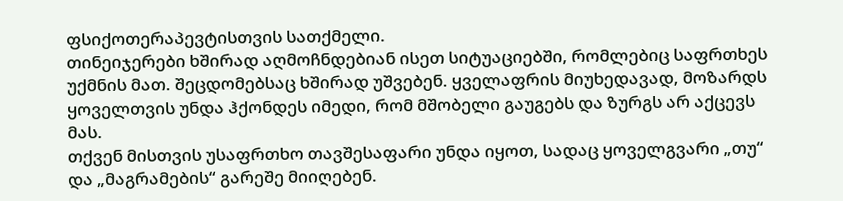ფსიქოთერაპევტისთვის სათქმელი.
თინეიჯერები ხშირად აღმოჩნდებიან ისეთ სიტუაციებში, რომლებიც საფრთხეს უქმნის მათ. შეცდომებსაც ხშირად უშვებენ. ყველაფრის მიუხედავად, მოზარდს ყოველთვის უნდა ჰქონდეს იმედი, რომ მშობელი გაუგებს და ზურგს არ აქცევს მას.
თქვენ მისთვის უსაფრთხო თავშესაფარი უნდა იყოთ, სადაც ყოველგვარი „თუ“ და „მაგრამების“ გარეშე მიიღებენ.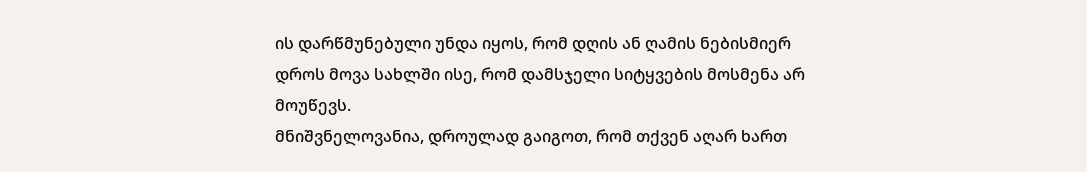ის დარწმუნებული უნდა იყოს, რომ დღის ან ღამის ნებისმიერ დროს მოვა სახლში ისე, რომ დამსჯელი სიტყვების მოსმენა არ მოუწევს.
მნიშვნელოვანია, დროულად გაიგოთ, რომ თქვენ აღარ ხართ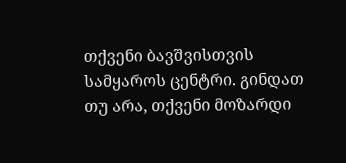თქვენი ბავშვისთვის სამყაროს ცენტრი. გინდათ თუ არა, თქვენი მოზარდი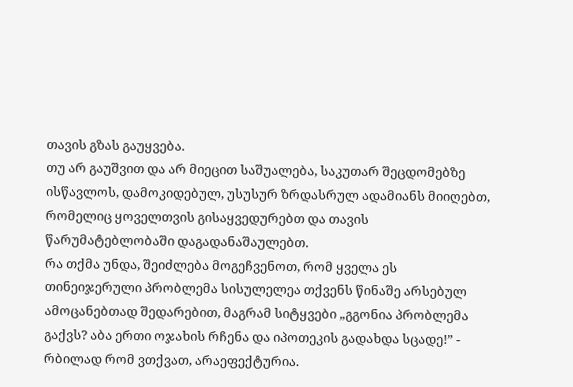თავის გზას გაუყვება.
თუ არ გაუშვით და არ მიეცით საშუალება, საკუთარ შეცდომებზე ისწავლოს, დამოკიდებულ, უსუსურ ზრდასრულ ადამიანს მიიღებთ, რომელიც ყოველთვის გისაყვედურებთ და თავის წარუმატებლობაში დაგადანაშაულებთ.
რა თქმა უნდა, შეიძლება მოგეჩვენოთ, რომ ყველა ეს თინეიჯერული პრობლემა სისულელეა თქვენს წინაშე არსებულ ამოცანებთად შედარებით, მაგრამ სიტყვები „გგონია პრობლემა გაქვს? აბა ერთი ოჯახის რჩენა და იპოთეკის გადახდა სცადე!” - რბილად რომ ვთქვათ, არაეფექტურია.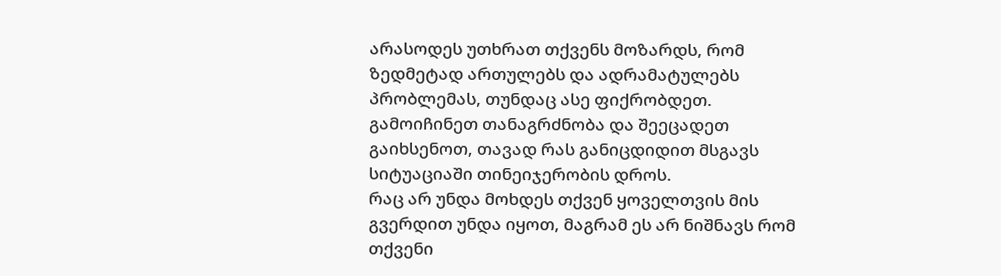არასოდეს უთხრათ თქვენს მოზარდს, რომ ზედმეტად ართულებს და ადრამატულებს პრობლემას, თუნდაც ასე ფიქრობდეთ. გამოიჩინეთ თანაგრძნობა და შეეცადეთ გაიხსენოთ, თავად რას განიცდიდით მსგავს სიტუაციაში თინეიჯერობის დროს.
რაც არ უნდა მოხდეს თქვენ ყოველთვის მის გვერდით უნდა იყოთ, მაგრამ ეს არ ნიშნავს რომ თქვენი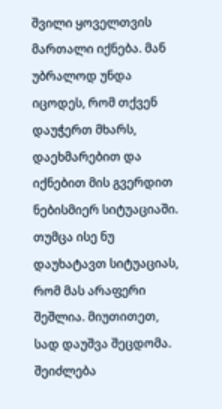შვილი ყოველთვის მართალი იქნება. მან უბრალოდ უნდა იცოდეს, რომ თქვენ დაუჭერთ მხარს, დაეხმარებით და იქნებით მის გვერდით ნებისმიერ სიტუაციაში. თუმცა ისე ნუ დაუხატავთ სიტუაციას, რომ მას არაფერი შეშლია. მიუთითეთ, სად დაუშვა შეცდომა.
შეიძლება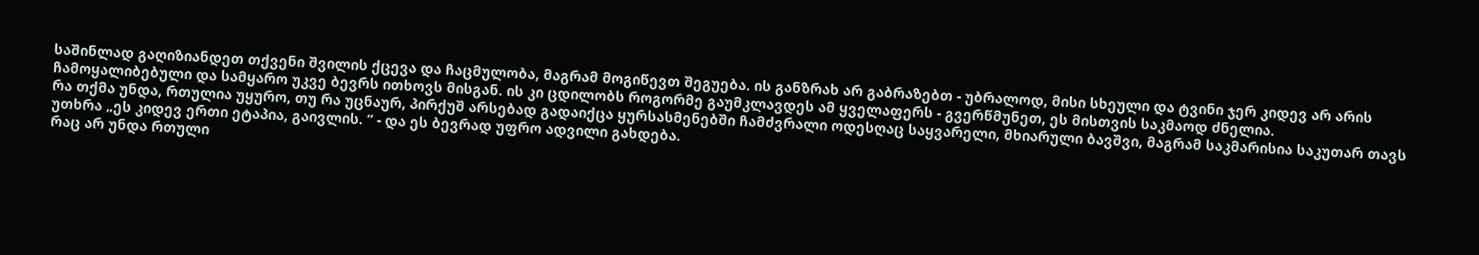საშინლად გაღიზიანდეთ თქვენი შვილის ქცევა და ჩაცმულობა, მაგრამ მოგიწევთ შეგუება. ის განზრახ არ გაბრაზებთ - უბრალოდ, მისი სხეული და ტვინი ჯერ კიდევ არ არის ჩამოყალიბებული და სამყარო უკვე ბევრს ითხოვს მისგან. ის კი ცდილობს როგორმე გაუმკლავდეს ამ ყველაფერს - გვერწმუნეთ, ეს მისთვის საკმაოდ ძნელია.
რა თქმა უნდა, რთულია უყურო, თუ რა უცნაურ, პირქუშ არსებად გადაიქცა ყურსასმენებში ჩამძვრალი ოდესღაც საყვარელი, მხიარული ბავშვი, მაგრამ საკმარისია საკუთარ თავს უთხრა „ეს კიდევ ერთი ეტაპია, გაივლის. ” - და ეს ბევრად უფრო ადვილი გახდება.
რაც არ უნდა რთული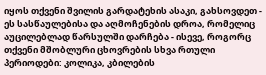იყოს თქვენი შვილის გარდატეხის ასაკი, გახსოვდეთ - ეს სასწაულებისა და აღმოჩენების დროა, რომელიც აუცილებლად წარსულში დარჩება - ისევე, როგორც თქვენი მშობლური ცხოვრების სხვა რთული პერიოდები: კოლიკა, კბილების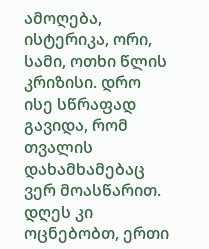ამოღება, ისტერიკა, ორი, სამი, ოთხი წლის კრიზისი. დრო ისე სწრაფად გავიდა, რომ თვალის დახამხამებაც ვერ მოასწარით. დღეს კი ოცნებობთ, ერთი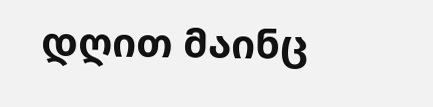დღით მაინც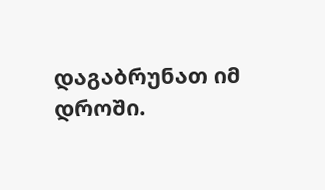დაგაბრუნათ იმ დროში.